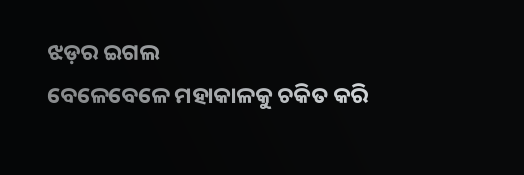ଝଡ଼ର ଇଗଲ
ବେଳେବେଳେ ମହାକାଳକୁ ଚକିତ କରି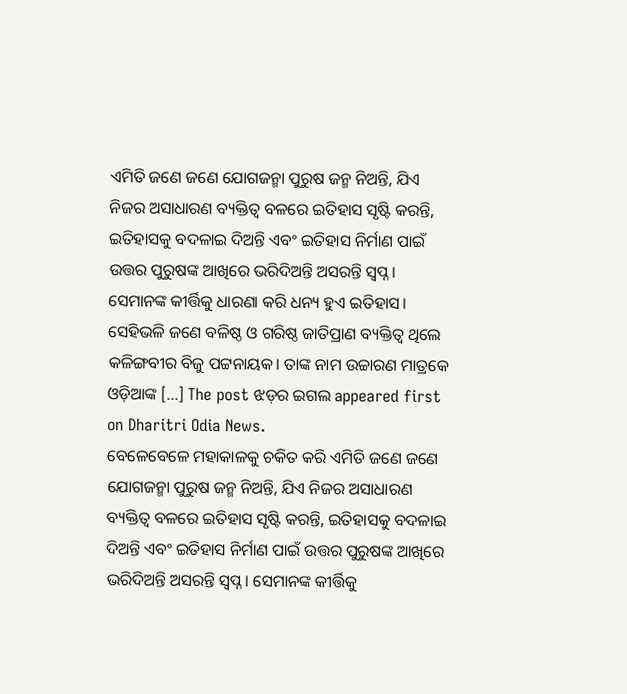ଏମିତି ଜଣେ ଜଣେ ଯୋଗଜନ୍ମା ପୁରୁଷ ଜନ୍ମ ନିଅନ୍ତି, ଯିଏ ନିଜର ଅସାଧାରଣ ବ୍ୟକ୍ତିତ୍ୱ ବଳରେ ଇତିହାସ ସୃଷ୍ଟି କରନ୍ତି, ଇତିହାସକୁ ବଦଳାଇ ଦିଅନ୍ତି ଏବଂ ଇତିହାସ ନିର୍ମାଣ ପାଇଁ ଉତ୍ତର ପୁରୁଷଙ୍କ ଆଖିରେ ଭରିଦିଅନ୍ତି ଅସରନ୍ତି ସ୍ବପ୍ନ। ସେମାନଙ୍କ କୀର୍ତ୍ତିକୁ ଧାରଣା କରି ଧନ୍ୟ ହୁଏ ଇତିହାସ। ସେହିଭଳି ଜଣେ ବଳିଷ୍ଠ ଓ ଗରିଷ୍ଠ ଜାତିପ୍ରାଣ ବ୍ୟକ୍ତିତ୍ୱ ଥିଲେ କଳିଙ୍ଗବୀର ବିଜୁ ପଟ୍ଟନାୟକ। ତାଙ୍କ ନାମ ଉଚ୍ଚାରଣ ମାତ୍ରକେ ଓଡ଼ିଆଙ୍କ […] The post ଝଡ଼ର ଇଗଲ appeared first on Dharitri Odia News.
ବେଳେବେଳେ ମହାକାଳକୁ ଚକିତ କରି ଏମିତି ଜଣେ ଜଣେ ଯୋଗଜନ୍ମା ପୁରୁଷ ଜନ୍ମ ନିଅନ୍ତି, ଯିଏ ନିଜର ଅସାଧାରଣ ବ୍ୟକ୍ତିତ୍ୱ ବଳରେ ଇତିହାସ ସୃଷ୍ଟି କରନ୍ତି, ଇତିହାସକୁ ବଦଳାଇ ଦିଅନ୍ତି ଏବଂ ଇତିହାସ ନିର୍ମାଣ ପାଇଁ ଉତ୍ତର ପୁରୁଷଙ୍କ ଆଖିରେ ଭରିଦିଅନ୍ତି ଅସରନ୍ତି ସ୍ବପ୍ନ। ସେମାନଙ୍କ କୀର୍ତ୍ତିକୁ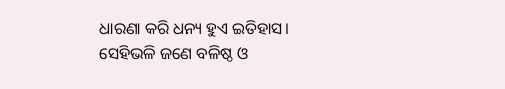ଧାରଣା କରି ଧନ୍ୟ ହୁଏ ଇତିହାସ। ସେହିଭଳି ଜଣେ ବଳିଷ୍ଠ ଓ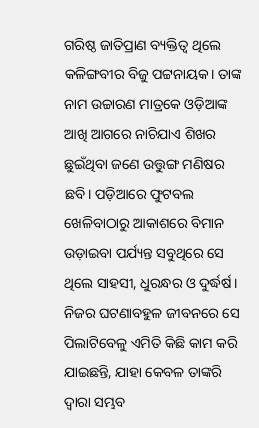ଗରିଷ୍ଠ ଜାତିପ୍ରାଣ ବ୍ୟକ୍ତିତ୍ୱ ଥିଲେ କଳିଙ୍ଗବୀର ବିଜୁ ପଟ୍ଟନାୟକ। ତାଙ୍କ ନାମ ଉଚ୍ଚାରଣ ମାତ୍ରକେ ଓଡ଼ିଆଙ୍କ ଆଖି ଆଗରେ ନାଚିଯାଏ ଶିଖର ଛୁଇଁଥିବା ଜଣେ ଉତ୍ତୁଙ୍ଗ ମଣିଷର ଛବି। ପଡ଼ିଆରେ ଫୁଟବଲ ଖେଳିବାଠାରୁ ଆକାଶରେ ବିମାନ ଉଡ଼ାଇବା ପର୍ଯ୍ୟନ୍ତ ସବୁଥିରେ ସେ ଥିଲେ ସାହସୀ, ଧୁରନ୍ଧର ଓ ଦୁର୍ଦ୍ଧର୍ଷ। ନିଜର ଘଟଣାବହୁଳ ଜୀବନରେ ସେ ପିଲାଟିବେଳୁ ଏମିତି କିଛି କାମ କରି ଯାଇଛନ୍ତି, ଯାହା କେବଳ ତାଙ୍କରି ଦ୍ବାରା ସମ୍ଭବ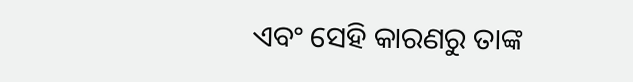ଏବଂ ସେହି କାରଣରୁ ତାଙ୍କ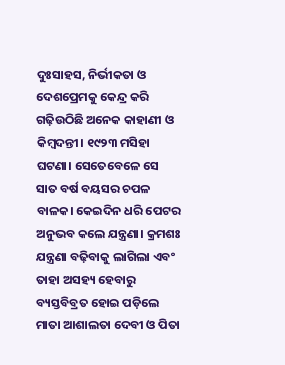ଦୁଃସାହସ, ନିର୍ଭୀକତା ଓ ଦେଶପ୍ରେମକୁ କେନ୍ଦ୍ର କରି ଗଢ଼ିଉଠିଛି ଅନେକ କାହାଣୀ ଓ କିମ୍ବଦନ୍ତୀ। ୧୯୨୩ ମସିହା ଘଟଣା। ସେତେବେଳେ ସେ ସାତ ବର୍ଷ ବୟସର ଚପଳ ବାଳକ। କେଇଦିନ ଧରି ପେଟର ଅନୁଭବ କଲେ ଯନ୍ତ୍ରଣା। କ୍ରମଶଃ ଯନ୍ତ୍ରଣା ବଢ଼ିବାକୁ ଲାଗିଲା ଏବଂ ତାହା ଅସହ୍ୟ ହେବାରୁ ବ୍ୟସ୍ତବିବ୍ରତ ହୋଇ ପଡ଼ିଲେ ମାତା ଆଶାଲତା ଦେବୀ ଓ ପିତା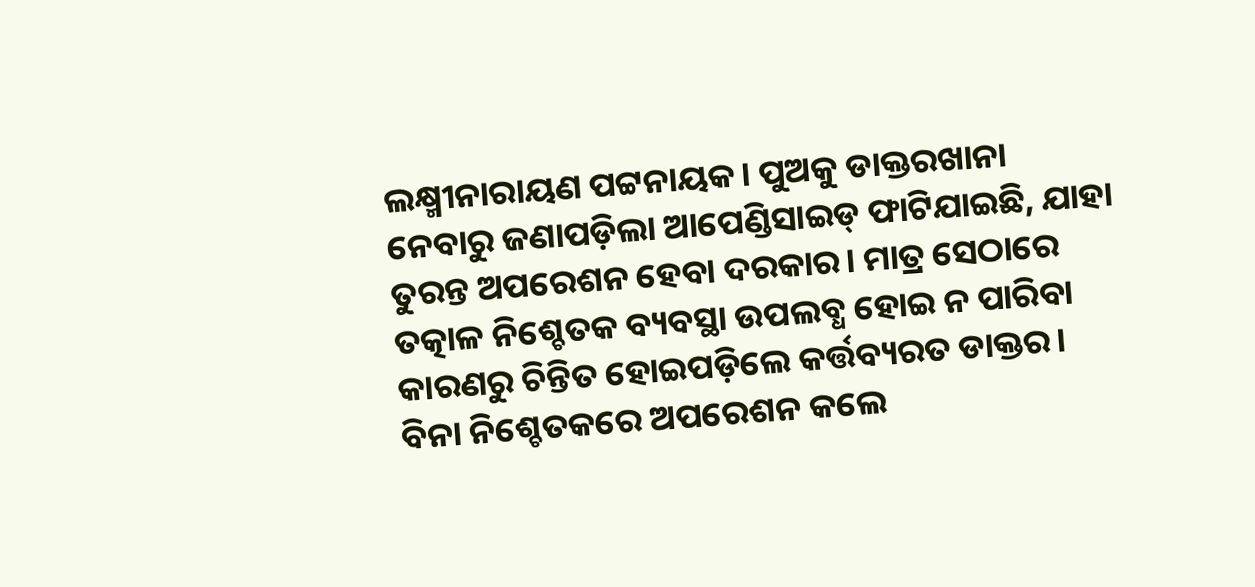ଲକ୍ଷ୍ମୀନାରାୟଣ ପଟ୍ଟନାୟକ। ପୁଅକୁ ଡାକ୍ତରଖାନା ନେବାରୁ ଜଣାପଡ଼ିଲା ଆପେଣ୍ଡିସାଇଡ୍ ଫାଟିଯାଇଛି, ଯାହା ତୁରନ୍ତ ଅପରେଶନ ହେବା ଦରକାର। ମାତ୍ର ସେଠାରେ ତତ୍କାଳ ନିଶ୍ଚେତକ ବ୍ୟବସ୍ଥା ଉପଲବ୍ଧ ହୋଇ ନ ପାରିବା କାରଣରୁ ଚିନ୍ତିତ ହୋଇପଡ଼ିଲେ କର୍ତ୍ତବ୍ୟରତ ଡାକ୍ତର। ବିନା ନିଶ୍ଚେତକରେ ଅପରେଶନ କଲେ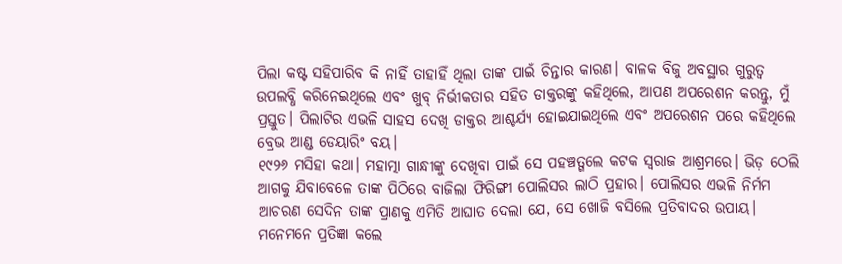ପିଲା କଷ୍ଟ ସହିପାରିବ କି ନାହିଁ ତାହାହିଁ ଥିଲା ତାଙ୍କ ପାଇଁ ଚିନ୍ତାର କାରଣ। ବାଳକ ବିଜୁ ଅବସ୍ଥାର ଗୁରୁତ୍ୱ ଉପଲବ୍ଧି କରିନେଇଥିଲେ ଏବଂ ଖୁବ୍ ନିର୍ଭୀକତାର ସହିତ ଡାକ୍ତରଙ୍କୁ କହିଥିଲେ, ଆପଣ ଅପରେଶନ କରନ୍ତୁ, ମୁଁ ପ୍ରସ୍ତୁତ। ପିଲାଟିର ଏଭଳି ସାହସ ଦେଖି ଡାକ୍ତର ଆଶ୍ଚର୍ଯ୍ୟ ହୋଇଯାଇଥିଲେ ଏବଂ ଅପରେଶନ ପରେ କହିଥିଲେ ବ୍ରେଭ ଆଣ୍ଡ ଡେୟାରିଂ ବୟ।
୧୯୨୬ ମସିହା କଥା। ମହାତ୍ମା ଗାନ୍ଧୀଙ୍କୁ ଦେଖିବା ପାଇଁ ସେ ପହଞ୍ଚତ୍ଗଲେ କଟକ ସ୍ବରାଜ ଆଶ୍ରମରେ। ଭିଡ଼ ଠେଲି ଆଗକୁ ଯିବାବେଳେ ତାଙ୍କ ପିଠିରେ ବାଜିଲା ଫିରିଙ୍ଗୀ ପୋଲିସର ଲାଠି ପ୍ରହାର। ପୋଲିସର ଏଭଳି ନିର୍ମମ ଆଚରଣ ସେଦିନ ତାଙ୍କ ପ୍ରାଣକୁ ଏମିତି ଆଘାତ ଦେଲା ଯେ, ସେ ଖୋଜି ବସିଲେ ପ୍ରତିବାଦର ଉପାୟ। ମନେମନେ ପ୍ରତିଜ୍ଞା କଲେ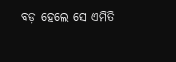ବଡ଼ ହେଲେ ସେ ଏମିତି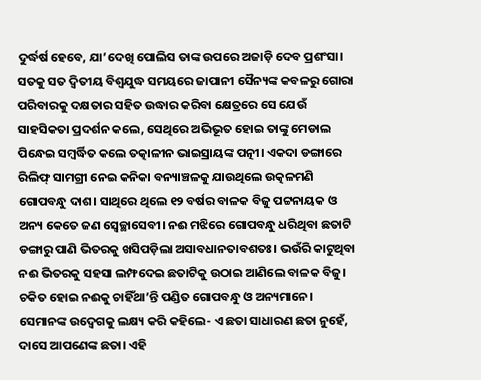ଦୁର୍ଦ୍ଧର୍ଷ ହେବେ, ଯା’ଦେଖି ପୋଲିସ ତାଙ୍କ ଉପରେ ଅଜାଡ଼ି ଦେବ ପ୍ରଶଂସା। ସତକୁ ସତ ଦ୍ବିତୀୟ ବିଶ୍ବଯୁଦ୍ଧ ସମୟରେ ଜାପାନୀ ସୈନ୍ୟଙ୍କ କବଳରୁ ଗୋରା ପରିବାରକୁ ଦକ୍ଷତାର ସହିତ ଉଦ୍ଧାର କରିବା କ୍ଷେତ୍ରରେ ସେ ଯେଉଁ ସାହସିକତା ପ୍ରଦର୍ଶନ କଲେ, ସେଥିରେ ଅଭିଭୂତ ହୋଇ ତାଙ୍କୁ ମେଡାଲ ପିନ୍ଧେଇ ସମ୍ବର୍ଦ୍ଧିତ କଲେ ତତ୍କାଳୀନ ଭାଇସ୍ରାୟଙ୍କ ପତ୍ନୀ। ଏକଦା ଡଙ୍ଗାରେ ରିଲିଫ୍ ସାମଗ୍ରୀ ନେଇ କନିକା ବନ୍ୟାଞ୍ଚଳକୁ ଯାଉଥିଲେ ଉତ୍କଳମଣି ଗୋପବନ୍ଧୁ ଦାଶ। ସାଥିରେ ଥିଲେ ୧୨ ବର୍ଷର ବାଳକ ବିଜୁ ପଟ୍ଟନାୟକ ଓ ଅନ୍ୟ କେତେ ଜଣ ସ୍ବେଚ୍ଛାସେବୀ। ନଈ ମଝିରେ ଗୋପବନ୍ଧୁ ଧରିଥିବା ଛତାଟି ଡଙ୍ଗାରୁ ପାଣି ଭିତରକୁ ଖସିପଡ଼ିଲା ଅସାବଧାନତାବଶତଃ। ଭଉଁରି କାଟୁଥିବା ନଈ ଭିତରକୁ ସହସା ଲମ୍ଫଦେଇ ଛତାଟିକୁ ଉଠାଇ ଆଣିଲେ ବାଳକ ବିଜୁ। ଚକିତ ହୋଇ ନଈକୁ ଚାହିଁଥା’ନ୍ତି ପଣ୍ଡିତ ଗୋପବନ୍ଧୁ ଓ ଅନ୍ୟମାନେ। ସେମାନଙ୍କ ଉଦ୍ବେଗକୁ ଲକ୍ଷ୍ୟ କରି କହିଲେ- ଏ ଛତା ସାଧାରଣ ଛତା ନୁହେଁ, ଦାସେ ଆପଣେଙ୍କ ଛତା। ଏହି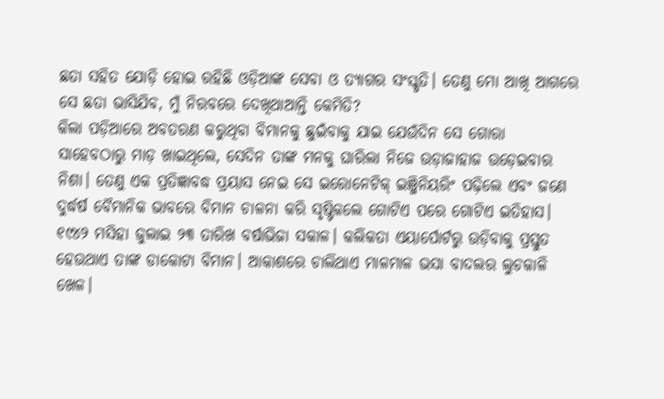ଛତା ସହିତ ଯୋଡ଼ି ହୋଇ ରହିଛି ଓଡ଼ିଆଙ୍କ ସେବା ଓ ତ୍ୟାଗର ସଂସ୍କୃତି। ତେଣୁ ମୋ ଆଖି ଆଗରେ ସେ ଛତା ଭାସିଯିବ, ମୁଁ ନିରବରେ ଦେଖିଥାଆନ୍ତି କେମିତି?
କିଲା ପଡ଼ିଆରେ ଅବତରଣ କରୁଥିବା ବିମାନକୁ ଛୁଇଁବାକୁ ଯାଇ ଯେଉଁଦିନ ସେ ଗୋରା ସାହେବଠାରୁ ମାଡ଼ ଖାଇଥିଲେ, ସେଦିନ ତାଙ୍କ ମନକୁ ଘାରିଲା ନିଜେ ଉଡ଼ାଜାହାଜ ଉଡ଼େଇବାର ନିଶା। ତେଣୁ ଏକ ପ୍ରତିଜ୍ଞାବଦ୍ଧ ପ୍ରୟାସ ନେଇ ସେ ଇରୋନେଟିକ୍ ଇଞ୍ଜିନିୟରିଂ ପଢ଼ିଲେ ଏବଂ ଜଣେ ଦୁର୍ଦ୍ଧର୍ଷ ବୈମାନିକ ଭାବରେ ବିମାନ ଚାଳନା କରି ସୃଷ୍ଟିକଲେ ଗୋଟିଏ ପରେ ଗୋଟିଏ ଇତିହାସ। ୧୯୪୨ ମସିହା ଜୁଲାଇ ୨୩ ତାରିଖ ବର୍ଷାଭିଜା ସକାଳ। କଲିକତା ଏୟାର୍ପୋର୍ଟରୁ ଉଡ଼ିବାକୁ ପ୍ରସ୍ତୁତ ହେଉଥାଏ ତାଙ୍କ ଡାକୋଟା ବିମାନ। ଆକାଶରେ ଚାଲିଥାଏ ମାଳମାଳ ଭସା ବାଦଲର ଲୁଚକାଳି ଖେଳ।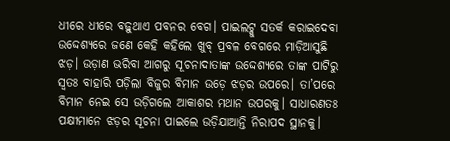ଧୀରେ ଧୀରେ ବଢ଼ୁଥାଏ ପବନର ବେଗ। ପାଇଲଟ୍କୁ ସତର୍କ କରାଇଦେବା ଉଦ୍ଦେଶ୍ୟରେ ଜଣେ କେହି କହିଲେ ଖୁବ୍ ପ୍ରବଳ ବେଗରେ ମାଡ଼ିଆସୁଛି ଝଡ଼। ଉଡ଼ାଣ ଭରିବା ଆଗରୁ ସୂଚନାଦାତାଙ୍କ ଉଦ୍ଦେଶ୍ୟରେ ତାଙ୍କ ପାଟିରୁ ସ୍ବତଃ ବାହାରି ପଡ଼ିଲା ବିଜୁର ବିମାନ ଉଡ଼େ ଝଡ଼ର ଉପରେ। ତା’ପରେ ବିମାନ ନେଇ ସେ ଉଡ଼ିଗଲେ ଆକାଶର ମଥାନ ଉପରକୁ। ସାଧାରଣତଃ ପକ୍ଷୀମାନେ ଝଡ଼ର ସୂଚନା ପାଇଲେ ଉଡ଼ିଯାଆନ୍ତି ନିରାପଦ ସ୍ଥାନକୁ।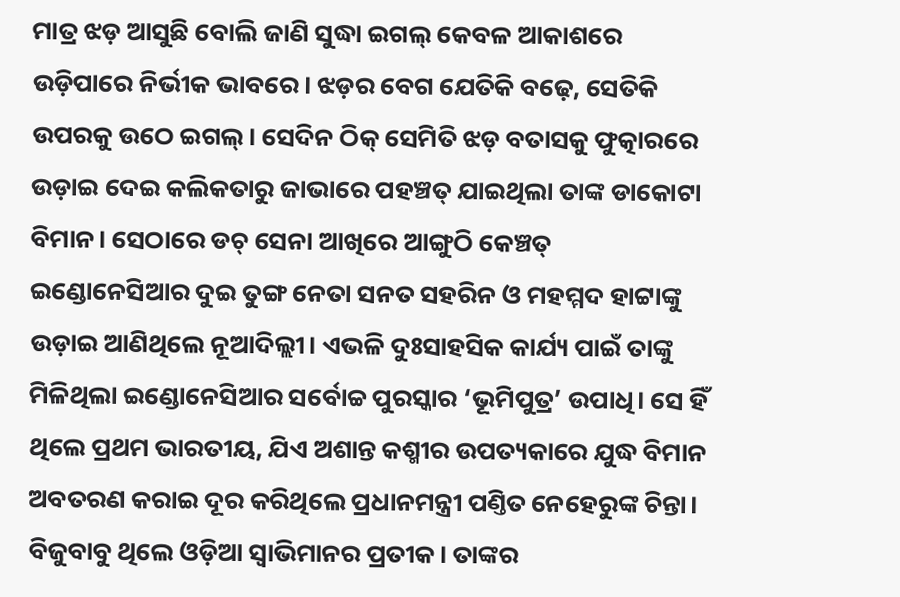ମାତ୍ର ଝଡ଼ ଆସୁଛି ବୋଲି ଜାଣି ସୁଦ୍ଧା ଇଗଲ୍ କେବଳ ଆକାଶରେ ଉଡ଼ିପାରେ ନିର୍ଭୀକ ଭାବରେ। ଝଡ଼ର ବେଗ ଯେତିକି ବଢ଼େ, ସେତିକି ଉପରକୁ ଉଠେ ଇଗଲ୍। ସେଦିନ ଠିକ୍ ସେମିତି ଝଡ଼ ବତାସକୁ ଫୁତ୍କାରରେ ଉଡ଼ାଇ ଦେଇ କଲିକତାରୁ ଜାଭାରେ ପହଞ୍ଚତ୍ ଯାଇଥିଲା ତାଙ୍କ ଡାକୋଟା ବିମାନ। ସେଠାରେ ଡଚ୍ ସେନା ଆଖିରେ ଆଙ୍ଗୁଠି କେଞ୍ଚତ୍ ଇଣ୍ଡୋନେସିଆର ଦୁଇ ତୁଙ୍ଗ ନେତା ସନତ ସହରିନ ଓ ମହମ୍ମଦ ହାଟ୍ଟାଙ୍କୁ ଉଡ଼ାଇ ଆଣିଥିଲେ ନୂଆଦିଲ୍ଲୀ। ଏଭଳି ଦୁଃସାହସିକ କାର୍ଯ୍ୟ ପାଇଁ ତାଙ୍କୁ ମିଳିଥିଲା ଇଣ୍ଡୋନେସିଆର ସର୍ବୋଚ୍ଚ ପୁରସ୍କାର ‘ଭୂମିପୁତ୍ର’ ଉପାଧି। ସେ ହିଁ ଥିଲେ ପ୍ରଥମ ଭାରତୀୟ, ଯିଏ ଅଶାନ୍ତ କଶ୍ମୀର ଉପତ୍ୟକାରେ ଯୁଦ୍ଧ ବିମାନ ଅବତରଣ କରାଇ ଦୂର କରିଥିଲେ ପ୍ରଧାନମନ୍ତ୍ରୀ ପଣ୍ତିତ ନେହେରୁଙ୍କ ଚିନ୍ତା।
ବିଜୁବାବୁ ଥିଲେ ଓଡ଼ିଆ ସ୍ବାଭିମାନର ପ୍ରତୀକ। ତାଙ୍କର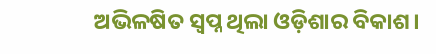ଅଭିଳଷିତ ସ୍ବପ୍ନ ଥିଲା ଓଡ଼ିଶାର ବିକାଶ।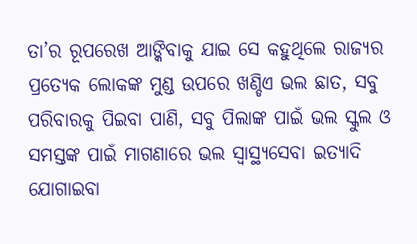ତା’ର ରୂପରେଖ ଆଙ୍କିବାକୁ ଯାଇ ସେ କହୁଥିଲେ ରାଜ୍ୟର ପ୍ରତ୍ୟେକ ଲୋକଙ୍କ ମୁଣ୍ଡ ଉପରେ ଖଣ୍ଡିଏ ଭଲ ଛାତ, ସବୁ ପରିବାରକୁ ପିଇବା ପାଣି, ସବୁ ପିଲାଙ୍କ ପାଇଁ ଭଲ ସ୍କୁଲ ଓ ସମସ୍ତଙ୍କ ପାଇଁ ମାଗଣାରେ ଭଲ ସ୍ବାସ୍ଥ୍ୟସେବା ଇତ୍ୟାଦି ଯୋଗାଇବା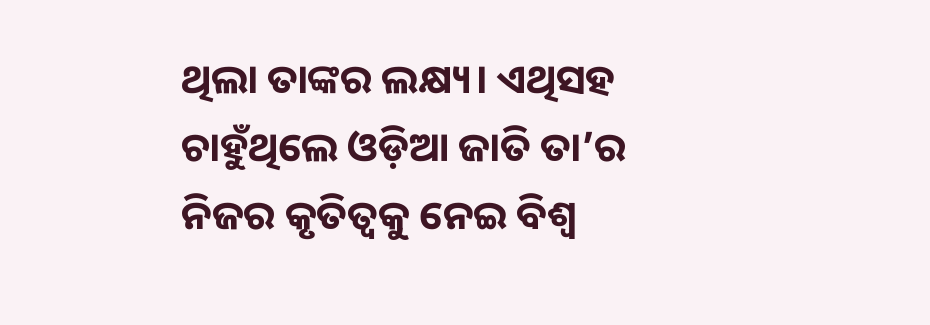ଥିଲା ତାଙ୍କର ଲକ୍ଷ୍ୟ। ଏଥିସହ ଚାହୁଁଥିଲେ ଓଡ଼ିଆ ଜାତି ତା’ର ନିଜର କୃତିତ୍ୱକୁ ନେଇ ବିଶ୍ବ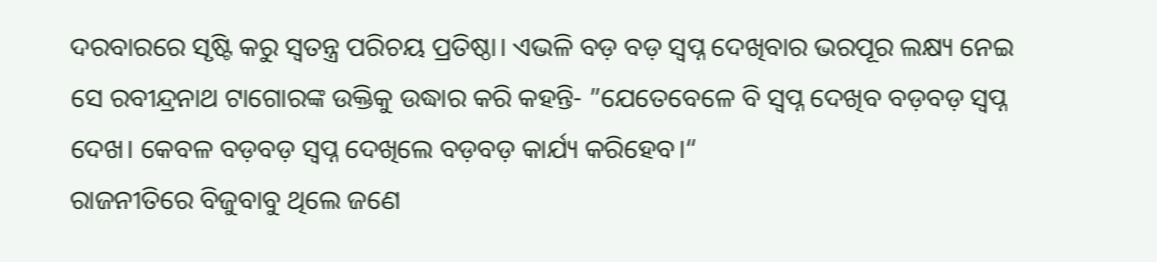ଦରବାରରେ ସୃଷ୍ଟି କରୁ ସ୍ବତନ୍ତ୍ର ପରିଚୟ ପ୍ରତିଷ୍ଠା। ଏଭଳି ବଡ଼ ବଡ଼ ସ୍ବପ୍ନ ଦେଖିବାର ଭରପୂର ଲକ୍ଷ୍ୟ ନେଇ ସେ ରବୀନ୍ଦ୍ରନାଥ ଟାଗୋରଙ୍କ ଉକ୍ତିକୁ ଉଦ୍ଧାର କରି କହନ୍ତି- ”ଯେତେବେଳେ ବି ସ୍ବପ୍ନ ଦେଖିବ ବଡ଼ବଡ଼ ସ୍ବପ୍ନ ଦେଖ। କେବଳ ବଡ଼ବଡ଼ ସ୍ବପ୍ନ ଦେଖିଲେ ବଡ଼ବଡ଼ କାର୍ଯ୍ୟ କରିହେବ।“
ରାଜନୀତିରେ ବିଜୁବାବୁ ଥିଲେ ଜଣେ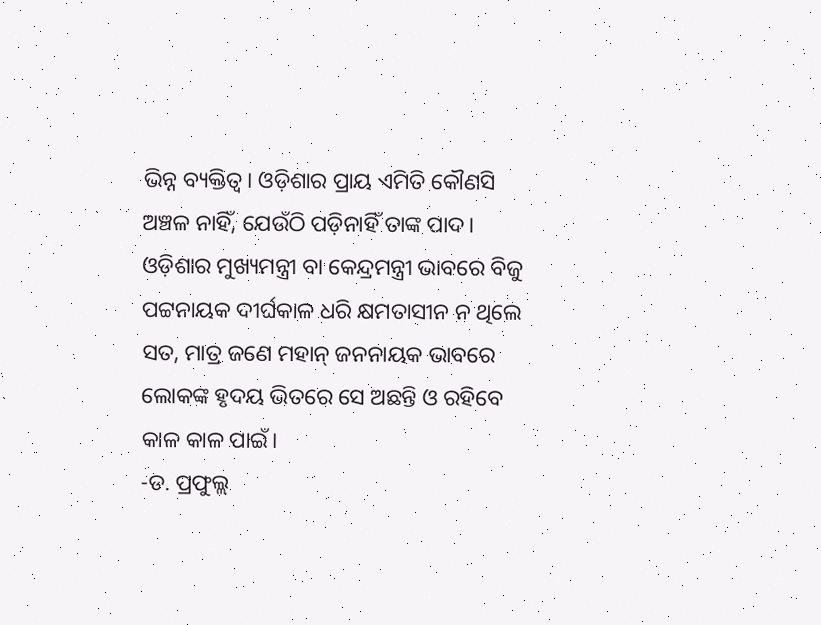ଭିନ୍ନ ବ୍ୟକ୍ତିତ୍ୱ। ଓଡ଼ିଶାର ପ୍ରାୟ ଏମିତି କୌଣସି ଅଞ୍ଚଳ ନାହିଁ, ଯେଉଁଠି ପଡ଼ିନାହିଁ ତାଙ୍କ ପାଦ। ଓଡ଼ିଶାର ମୁଖ୍ୟମନ୍ତ୍ରୀ ବା କେନ୍ଦ୍ରମନ୍ତ୍ରୀ ଭାବରେ ବିଜୁ ପଟ୍ଟନାୟକ ଦୀର୍ଘକାଳ ଧରି କ୍ଷମତାସୀନ ନ ଥିଲେ ସତ, ମାତ୍ର ଜଣେ ମହାନ୍ ଜନନାୟକ ଭାବରେ ଲୋକଙ୍କ ହୃଦୟ ଭିତରେ ସେ ଅଛନ୍ତି ଓ ରହିବେ କାଳ କାଳ ପାଇଁ।
-ଡ. ପ୍ରଫୁଲ୍ଲ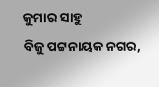କୁମାର ସାହୁ
ବିଜୁ ପଟ୍ଟନାୟକ ନଗର,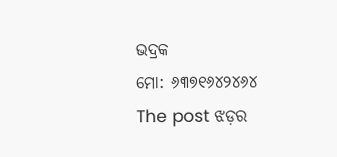ଭଦ୍ରକ
ମୋ: ୬୩୭୧୬୪୨୪୬୪
The post ଝଡ଼ର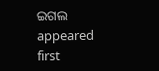ଇଗଲ appeared first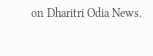on Dharitri Odia News.